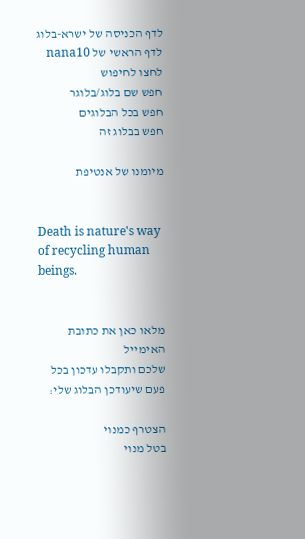לדף הכניסה של ישרא-בלוג
לדף הראשי של nana10
לחצו לחיפוש
חפש שם בלוג/בלוגר
חפש בכל הבלוגים
חפש בבלוג זה

מיומנו של אנטיפת


Death is nature's way of recycling human beings.


מלאו כאן את כתובת האימייל
שלכם ותקבלו עדכון בכל פעם שיעודכן הבלוג שלי:

הצטרף כמנוי
בטל מנוי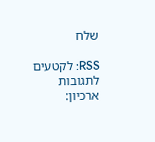שלח

RSS: לקטעים  לתגובות
ארכיון: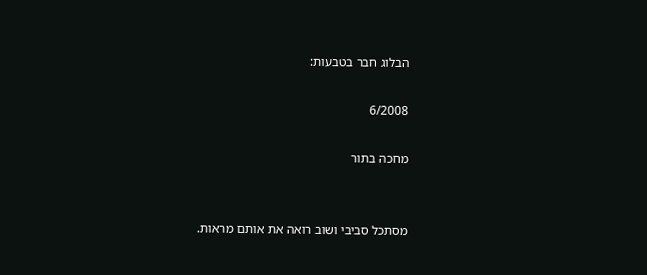הבלוג חבר בטבעות:

6/2008

מחכה בתור


מסתכל סביבי ושוב רואה את אותם מראות.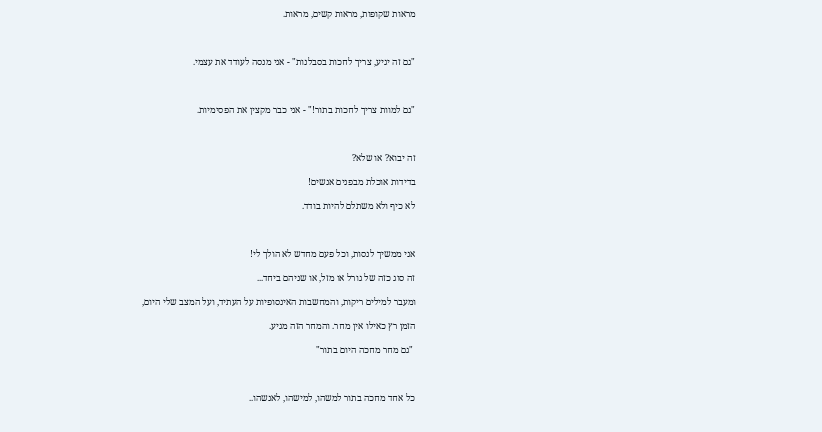מראות שקופות, מראות קשים, מראות.



"גם זה יגיע, צריך לחכות בסבלנות" - אני מנסה לעודד את עצמי.



"גם למוות צריך לחכות בתור!" - אני כבר מקצין את הפסימיות.



זה יבוא? או שלא?

בדידות אוכלת מבפנים אנשים!

לא כיף ולא משתלם להיות בודד.



אני ממשיך לנסות, וכל פעם מחדש לא הולך לי!

זה סוג כזה של גורל או מזל, או שניהם ביחד...

ומעבר למילים ריקות, והמחשבות האינסופיות על העתיד, ועל המצב שלי היום,

הזמן רץ כאילו אין מחר. והמחר הזה מגיע.

 "גם מחר מחכה היום בתור"



כל אחד מחכה בתור למשהו, למישהו, לאנשהו..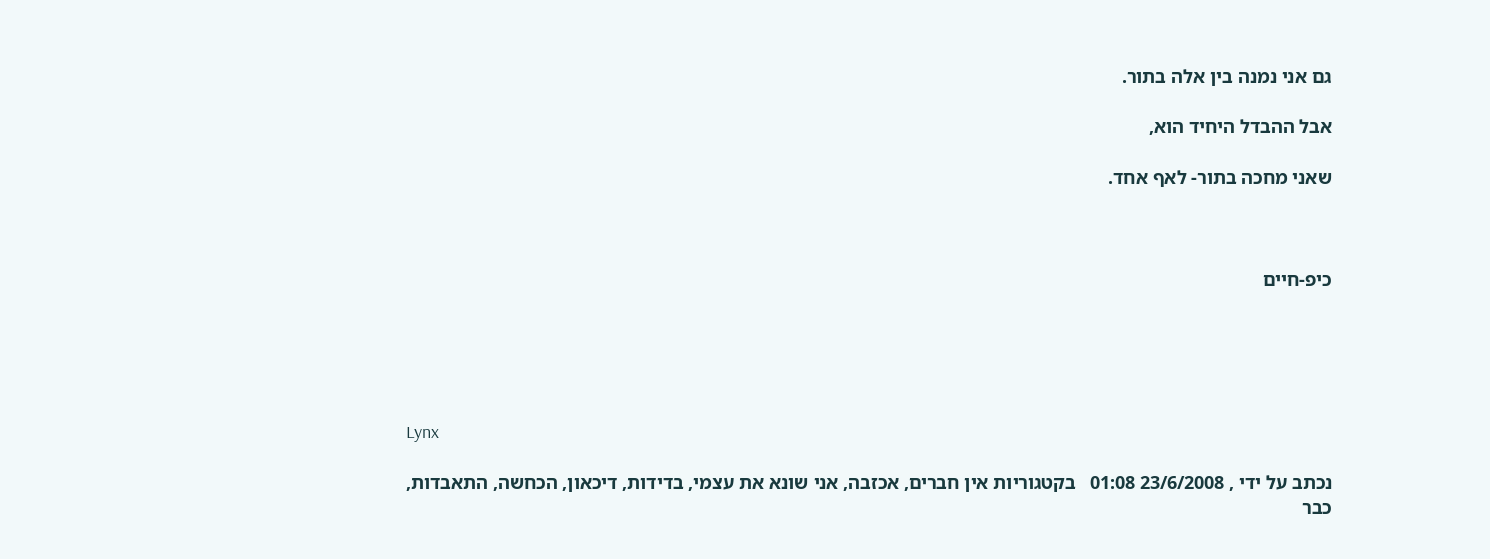גם אני נמנה בין אלה בתור.

אבל ההבדל היחיד הוא,

שאני מחכה בתור- לאף אחד.



כיפ-חיים





Lynx

נכתב על ידי , 23/6/2008 01:08   בקטגוריות אין חברים, אכזבה, אני שונא את עצמי, בדידות, דיכאון, הכחשה, התאבדות, כבר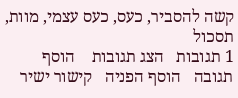קשה להסביר, כעס, כעס עצמי, מוות, תסכול
1 תגובות   הצג תגובות    הוסף תגובה   הוסף הפניה   קישור ישיר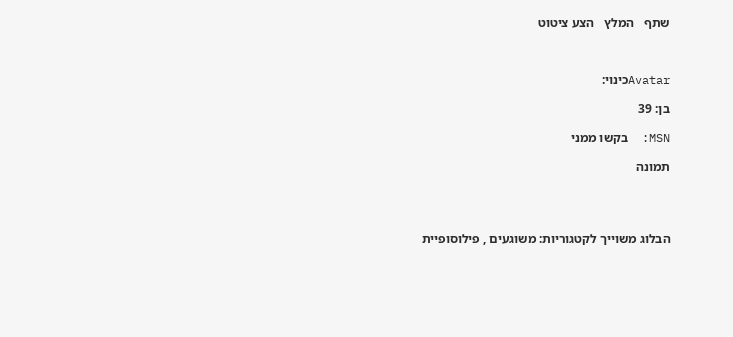שתף   המלץ   הצע ציטוט



Avatarכינוי:

בן: 39

MSN:  בקשו ממני

תמונה




הבלוג משוייך לקטגוריות: משוגעים , פילוסופיית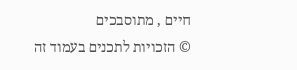חיים , מתוסבכים
© הזכויות לתכנים בעמוד זה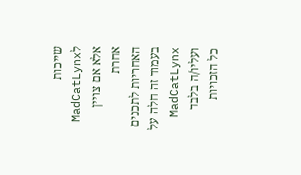שייכות לMadCatLynx אלא אם צויין אחרת
האחריות לתכנים בעמוד זה חלה על MadCatLynx ועליו/ה בלבד
כל הזכויות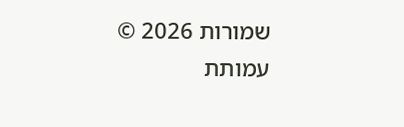שמורות 2026 © עמותת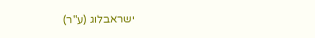ישראבלוג (ע"ר)